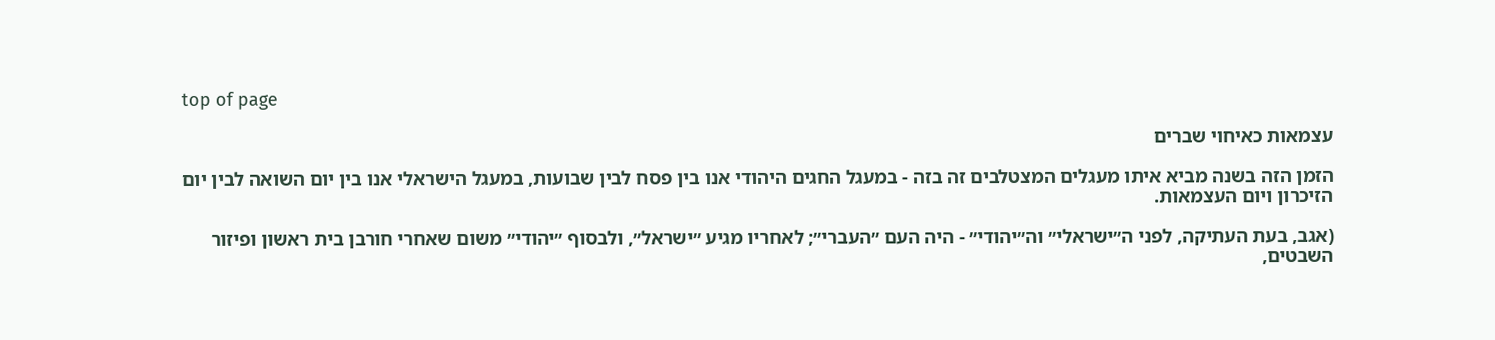top of page

עצמאות כאיחוי שברים

הזמן הזה בשנה מביא איתו מעגלים המצטלבים זה בזה - במעגל החגים היהודי אנו בין פסח לבין שבועות, במעגל הישראלי אנו בין יום השואה לבין יום הזיכרון ויום העצמאות.

(אגב, בעת העתיקה, לפני ה״ישראלי״ וה״יהודי״ - היה העם ״העברי״; לאחריו מגיע ״ישראל״, ולבסוף ״יהודי״ משום שאחרי חורבן בית ראשון ופיזור השבטים,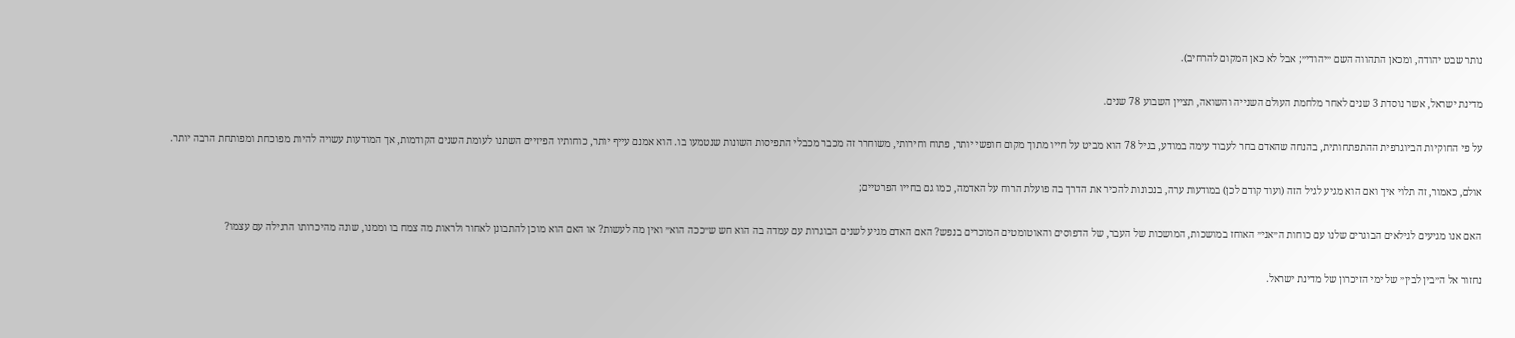נותר שבט יהודה, ומכאן התהווה השם ״יהודי״; אבל לא כאן המקום להרחיב).

מדינת ישראל, אשר נוסדת 3 שנים לאחר מלחמת העולם השנייה והשואה, תציין השבוע 78 שנים.

על פי החוקיות הביוגרפית ההתפתחותית, בהנחה שהאדם בחר לעבוד עימה במודע, בגיל 78 הוא מביט על חייו מתוך מקום חופשי יותר, פתוח וחירותי, משוחרר זה מכבר מכבלי התפיסות השונות שנטמעו בו. הוא אמנם עייף יותר, כוחותיו הפיזיים השתנו לעומת השנים הקודמות, אך המודעות עשויה להיות מפוכחת ומפותחת הרבה יותר.

אולם, כאמור, זה תלוי איך ואם הוא מגיע לגיל הזה (ועוד קודם לכן) במודעות ערה, בנכונות להכיר את הדרך בה פועלת הרוח על האדמה, כמו גם בחייו הפרטיים;

האם אנו מגיעים לגילאים הבוגרים שלנו עם כוחות ה״אני״ האוחז במושכות, המושכות של העבר, של הדפוסים והאוטומטים המוכרים בנפש? האם האדם מגיע לשנים הבוגרות עם עמדה בה הוא חש ש״ככה הוא״ ואין מה לעשות? או האם הוא מוכן להתבונן לאחור ולראות מה צמח בו וממנו, שונה מהיכרותו הרגילה עם עצמו?

נחזור אל ה״בין לבין״ של ימי הזיכרון של מדינת ישראל.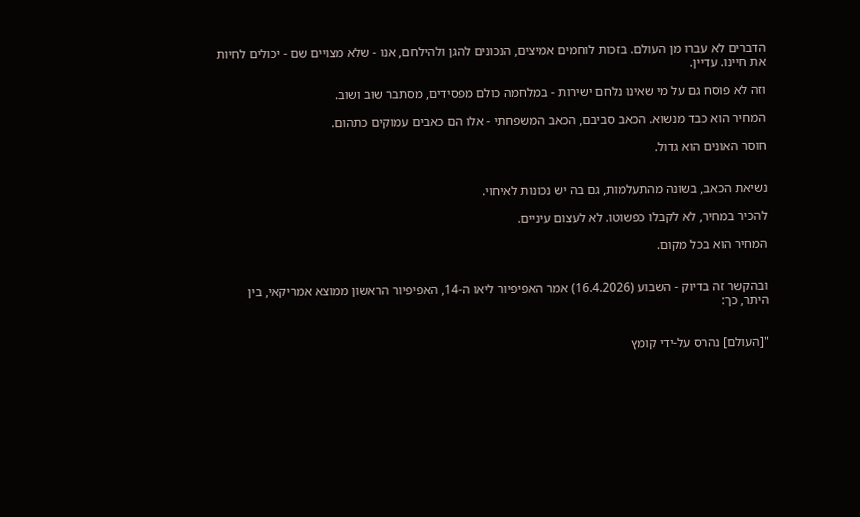הדברים לא עברו מן העולם. בזכות לוחמים אמיצים, הנכונים להגן ולהילחם, אנו - שלא מצויים שם - יכולים לחיות את חיינו. עדיין.

וזה לא פוסח גם על מי שאינו נלחם ישירות - במלחמה כולם מפסידים, מסתבר שוב ושוב.

המחיר הוא כבד מנשוא. הכאב סביבם, הכאב המשפחתי - אלו הם כאבים עמוקים כתהום.

חוסר האונים הוא גדול.


נשיאת הכאב, בשונה מהתעלמות, גם בה יש נכונות לאיחוי.

להכיר במחיר, לא לקבלו כפשוטו. לא לעצום עיניים.

המחיר הוא בכל מקום.


ובהקשר זה בדיוק - השבוע (16.4.2026) אמר האפיפיור ליאו ה-14, האפיפיור הראשון ממוצא אמריקאי, בין היתר, כך:


"[העולם] נהרס על-ידי קומץ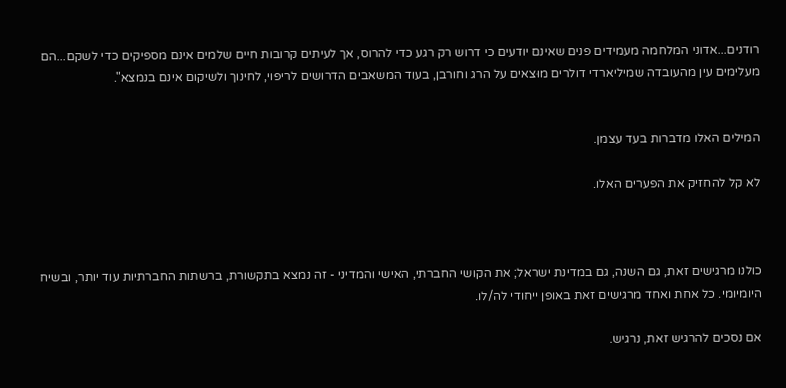רודנים...אדוני המלחמה מעמידים פנים שאינם יודעים כי דרוש רק רגע כדי להרוס, אך לעיתים קרובות חיים שלמים אינם מספיקים כדי לשקם...הם מעלימים עין מהעובדה שמיליארדי דולרים מוּצאים על הרג וחורבן, בעוד המשאבים הדרושים לריפוי, לחינוך ולשיקום אינם בנמצא".


המילים האלו מדברות בעד עצמן.

לא קל להחזיק את הפערים האלו.



כולנו מרגישים זאת, גם השנה, גם במדינת ישראל; את הקושי החברתי, האישי והמדיני - זה נמצא בתקשורת, ברשתות החברתיות עוד יותר, ובשיח היומיומי. כל אחת ואחד מרגישים זאת באופן ייחודי לה/לו.

אם נסכים להרגיש זאת, נרגיש.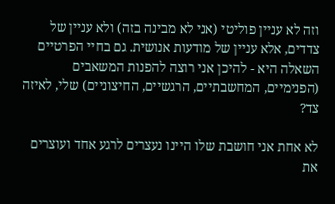וזה לא עניין פוליטי (אני לא מבינה בזה) ולא עניין של צדדים, אלא עניין של מודעות אנושית. גם בחיי הפרטיים השאלה היא - להיכן אני רוצה להפנות המשאבים (הפנימיים, המחשבתיים, הרגשיים, החיצוניים) שלי, לאיזה צד?

לא אחת אני חושבת שלו היינו נעצרים לרגע אחד ועוצרים את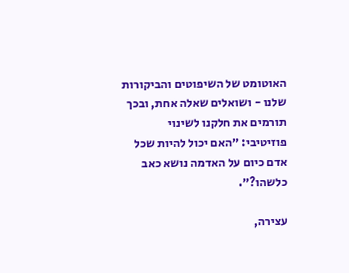האוטומט של השיפוטים והביקורות שלנו - ושואלים שאלה אחת, ובכך תורמים את חלקנו לשינוי פוזיטיבי: ״האם יכול להיות שכל אדם כיום על האדמה נושא כאב כלשהו?״.

עצירה,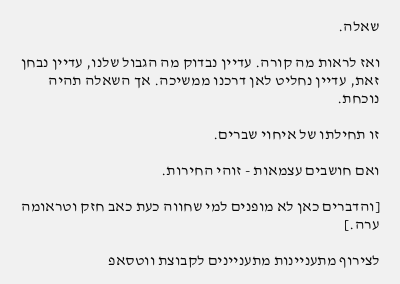שאלה.

ואז לראות מה קורה. עדיין נבדוק מה הגבול שלנו, עדיין נבחן זאת, עדיין נחליט לאן דרכנו ממשיכה. אך השאלה תהיה נוכחת.

זו תחילתו של איחוי שברים.

ואם חושבים עצמאות - זוהי החירות.

[והדברים כאן לא מופנים למי שחווה כעת כאב חזק וטראומה ערה.]

לצירוף מתעניינות מתעניינים לקבוצת ווטסאפ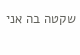שקטה בה אני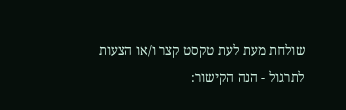שולחת מעת לעת טקסט קצר ו/או הצעות לתרגול - הנה הקישור: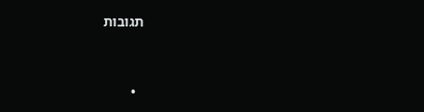תגובות


  •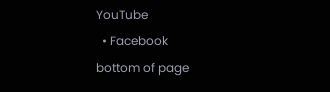YouTube
  • Facebook
bottom of page